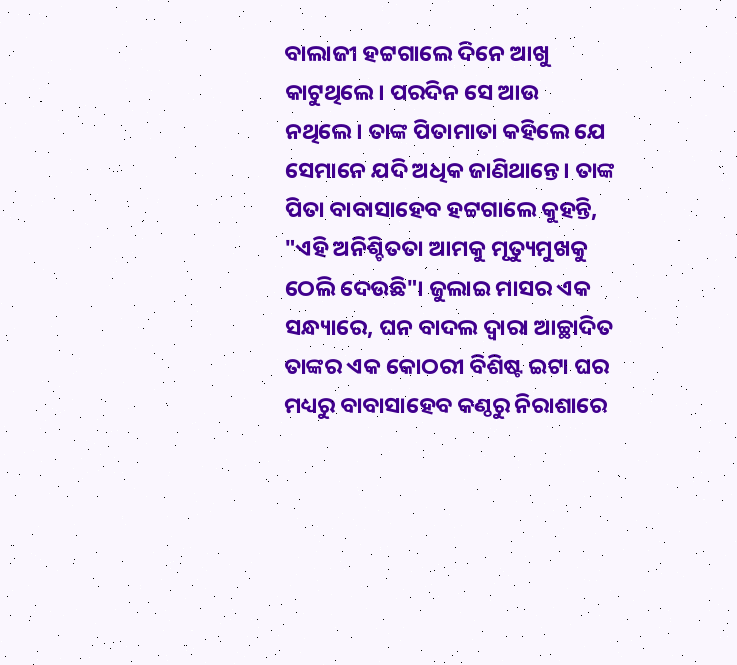ବାଲାଜୀ ହଟ୍ଟଗାଲେ ଦିନେ ଆଖୁ କାଟୁଥିଲେ। ପରଦିନ ସେ ଆଉ ନଥିଲେ। ତାଙ୍କ ପିତାମାତା କହିଲେ ଯେ ସେମାନେ ଯଦି ଅଧିକ ଜାଣିଥାନ୍ତେ। ତାଙ୍କ ପିତା ବାବାସାହେବ ହଟ୍ଟଗାଲେ କୁହନ୍ତି, "ଏହି ଅନିଶ୍ଚିତତା ଆମକୁ ମୃତ୍ୟୁମୁଖକୁ ଠେଲି ଦେଉଛି"। ଜୁଲାଇ ମାସର ଏକ ସନ୍ଧ୍ୟାରେ, ଘନ ବାଦଲ ଦ୍ୱାରା ଆଚ୍ଛାଦିତ ତାଙ୍କର ଏକ କୋଠରୀ ବିଶିଷ୍ଟ ଇଟା ଘର ମଧ୍ୟରୁ ବାବାସାହେବ କଣ୍ଠରୁ ନିରାଶାରେ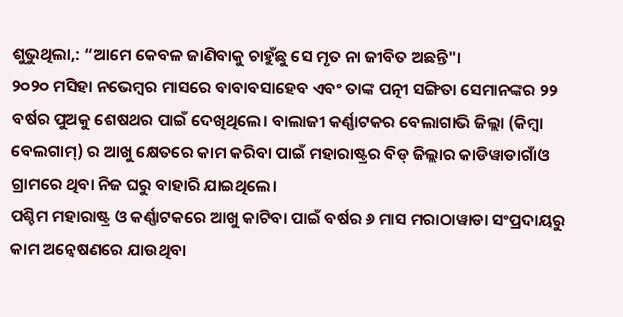ଶୁଭୁଥିଲା,: “ଆମେ କେବଳ ଜାଣିବାକୁ ଚାହୁଁଛୁ ସେ ମୃତ ନା ଜୀବିତ ଅଛନ୍ତି"।
୨୦୨୦ ମସିହା ନଭେମ୍ବର ମାସରେ ବାବାବସାହେବ ଏବଂ ତାଙ୍କ ପତ୍ନୀ ସଙ୍ଗିତା ସେମାନଙ୍କର ୨୨ ବର୍ଷର ପୁଅକୁ ଶେଷଥର ପାଇଁ ଦେଖିଥିଲେ। ବାଲାଜୀ କର୍ଣ୍ଣାଟକର ବେଲାଗାଭି ଜିଲ୍ଲା (କିମ୍ବା ବେଲଗାମ୍) ର ଆଖୁ କ୍ଷେତରେ କାମ କରିବା ପାଇଁ ମହାରାଷ୍ଟ୍ରର ବିଡ୍ ଜିଲ୍ଲାର କାଡିୱାଡାଗାଁଓ ଗ୍ରାମରେ ଥିବା ନିଜ ଘରୁ ବାହାରି ଯାଇଥିଲେ।
ପଶ୍ଚିମ ମହାରାଷ୍ଟ୍ର ଓ କର୍ଣ୍ଣାଟକରେ ଆଖୁ କାଟିବା ପାଇଁ ବର୍ଷର ୬ ମାସ ମରାଠାୱାଡା ସଂପ୍ରଦାୟରୁ କାମ ଅନ୍ୱେଷଣରେ ଯାଉଥିବା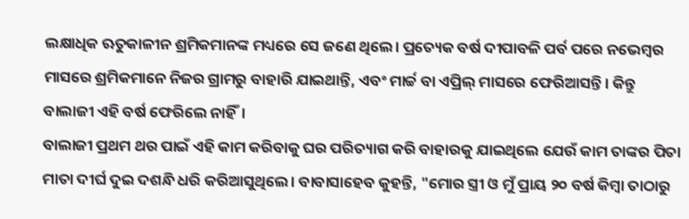ଲକ୍ଷାଧିକ ଋତୁକାଳୀନ ଶ୍ରମିକମାନଙ୍କ ମଧ୍ୟରେ ସେ ଜଣେ ଥିଲେ। ପ୍ରତ୍ୟେକ ବର୍ଷ ଦୀପାବଳି ପର୍ବ ପରେ ନଭେମ୍ବର ମାସରେ ଶ୍ରମିକମାନେ ନିଜର ଗ୍ରାମରୁ ବାହାରି ଯାଇଥାନ୍ତି, ଏବଂ ମାର୍ଚ୍ଚ ବା ଏପ୍ରିଲ୍ ମାସରେ ଫେରିଆସନ୍ତି। କିନ୍ତୁ ବାଲାଜୀ ଏହି ବର୍ଷ ଫେରିଲେ ନାହିଁ।
ବାଲାଜୀ ପ୍ରଥମ ଥର ପାଇଁ ଏହି କାମ କରିବାକୁ ଘର ପରିତ୍ୟାଗ କରି ବାହାରକୁ ଯାଇଥିଲେ ଯେଉଁ କାମ ତାଙ୍କର ପିତା ମାତା ଦୀର୍ଘ ଦୁଇ ଦଶନ୍ଧି ଧରି କରିଆସୁଥିଲେ। ବାବାସାହେବ କୁହନ୍ତି, "ମୋର ସ୍ତ୍ରୀ ଓ ମୁଁ ପ୍ରାୟ ୨୦ ବର୍ଷ କିମ୍ବା ତାଠାରୁ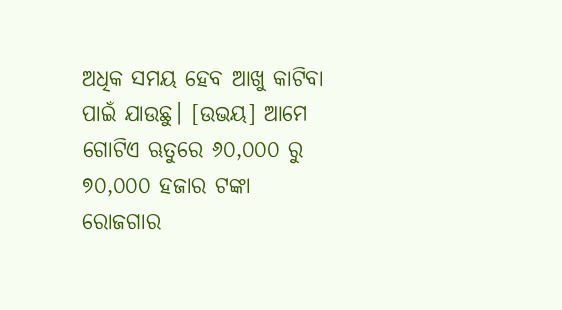ଅଧିକ ସମୟ ହେବ ଆଖୁ କାଟିବା ପାଇଁ ଯାଉଛୁ। [ଉଭୟ] ଆମେ ଗୋଟିଏ ଋତୁରେ ୬୦,୦୦୦ ରୁ ୭୦,୦୦୦ ହଜାର ଟଙ୍କା ରୋଜଗାର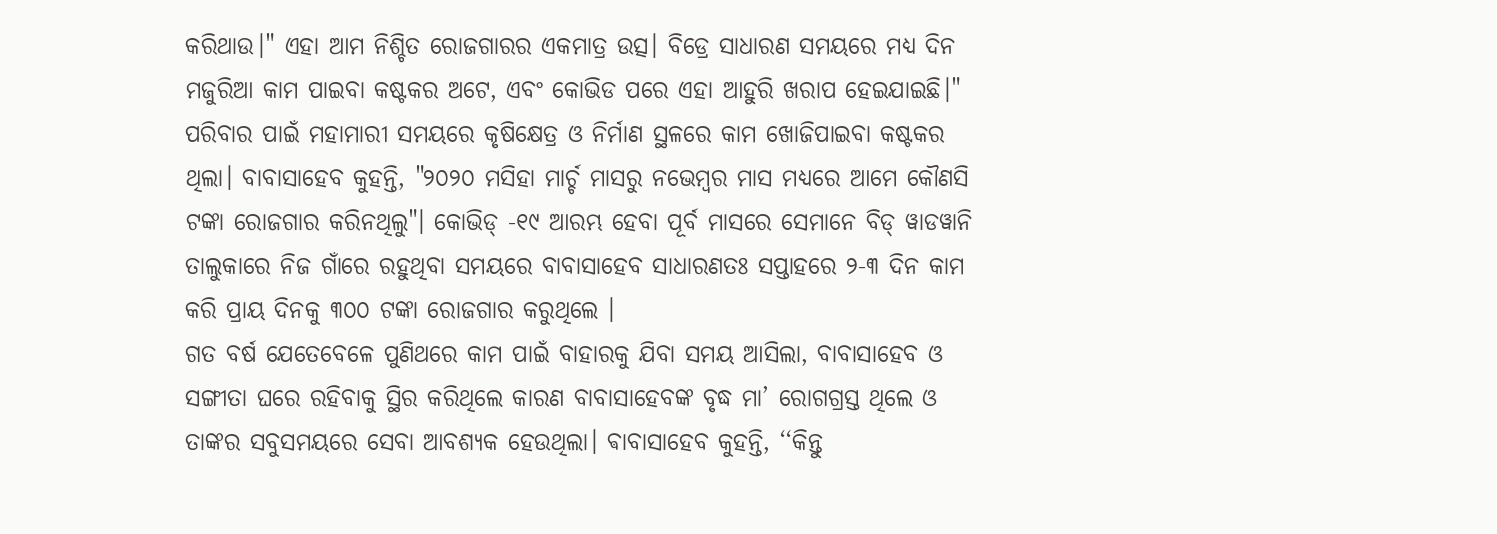କରିଥାଉ।" ଏହା ଆମ ନିଶ୍ଚିତ ରୋଜଗାରର ଏକମାତ୍ର ଉତ୍ସ। ବିଡ୍ରେ ସାଧାରଣ ସମୟରେ ମଧ୍ୟ ଦିନ ମଜୁରିଆ କାମ ପାଇବା କଷ୍ଟକର ଅଟେ, ଏବଂ କୋଭିଡ ପରେ ଏହା ଆହୁରି ଖରାପ ହେଇଯାଇଛି।"
ପରିବାର ପାଇଁ ମହାମାରୀ ସମୟରେ କୃଷିକ୍ଷେତ୍ର ଓ ନିର୍ମାଣ ସ୍ଥଳରେ କାମ ଖୋଜିପାଇବା କଷ୍ଟକର ଥିଲା। ବାବାସାହେବ କୁହନ୍ତି, "୨୦୨୦ ମସିହା ମାର୍ଚ୍ଚ ମାସରୁ ନଭେମ୍ବର ମାସ ମଧ୍ୟରେ ଆମେ କୌଣସି ଟଙ୍କା ରୋଜଗାର କରିନଥିଲୁ"। କୋଭିଡ୍ -୧୯ ଆରମ୍ଭ ହେବା ପୂର୍ବ ମାସରେ ସେମାନେ ବିଡ୍ ୱାଡୱାନି ତାଲୁକାରେ ନିଜ ଗାଁରେ ରହୁଥିବା ସମୟରେ ବାବାସାହେବ ସାଧାରଣତଃ ସପ୍ତାହରେ ୨-୩ ଦିନ କାମ କରି ପ୍ରାୟ ଦିନକୁ ୩୦୦ ଟଙ୍କା ରୋଜଗାର କରୁଥିଲେ ।
ଗତ ବର୍ଷ ଯେତେବେଳେ ପୁଣିଥରେ କାମ ପାଇଁ ବାହାରକୁ ଯିବା ସମୟ ଆସିଲା, ବାବାସାହେବ ଓ ସଙ୍ଗୀତା ଘରେ ରହିବାକୁ ସ୍ଥିର କରିଥିଲେ କାରଣ ବାବାସାହେବଙ୍କ ବୃଦ୍ଧ ମା’ ରୋଗଗ୍ରସ୍ତ ଥିଲେ ଓ ତାଙ୍କର ସବୁସମୟରେ ସେବା ଆବଶ୍ୟକ ହେଉଥିଲା। ଵାବାସାହେବ କୁହନ୍ତି, ‘‘କିନ୍ତୁ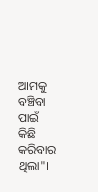ଆମକୁ ବଞ୍ଚିବା ପାଇଁ କିଛି କରିବାର ଥିଲା"।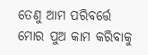ତେଣୁ ଆମ ପରିବର୍ତ୍ତେ ମୋର ପୁଅ କାମ କରିବାକୁ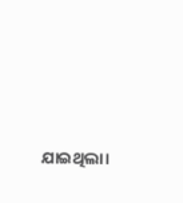ଯାଇଥିଲା।